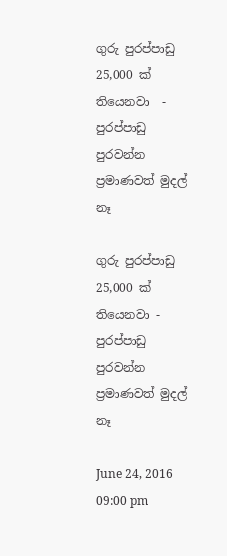ගුරු පුරප්පාඩු 25,000 ක් තියෙනවා  - පුරප්පාඩු පුරවන්න ප්‍රමාණවත් මුදල් නෑ

ගුරු පුරප්පාඩු 25,000 ක් තියෙනවා - පුරප්පාඩු පුරවන්න ප්‍රමාණවත් මුදල් නෑ

June 24, 2016   09:00 pm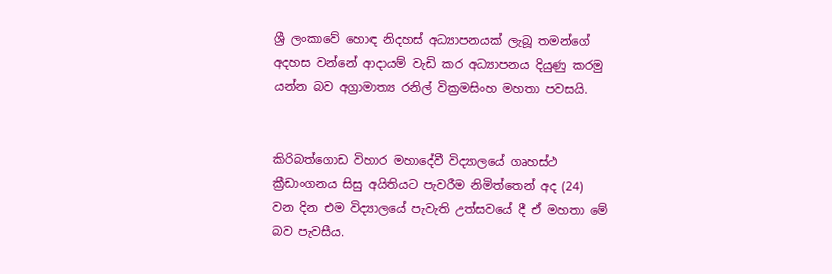ශ්‍රී ලංකාවේ හොඳ නිදහස් අධ්‍යාපනයක් ලැබූ තමන්ගේ අදහස වන්නේ ආදායම් වැඩි කර අධ්‍යාපනය දියුණු කරමු යන්න බව අග්‍රාමාත්‍ය රනිල් වික්‍රමසිංහ මහතා පවසයි.


කිරිබත්ගොඩ විහාර මහාදේවී විද්‍යාලයේ ගෘහස්ථ ක්‍රීඩාංගනය සිසු අයිතියට පැවරීම නිමිත්තෙන් අද (24) වන දින එම විද්‍යාලයේ පැවැති උත්සවයේ දී ඒ මහතා මේ බව පැවසීය.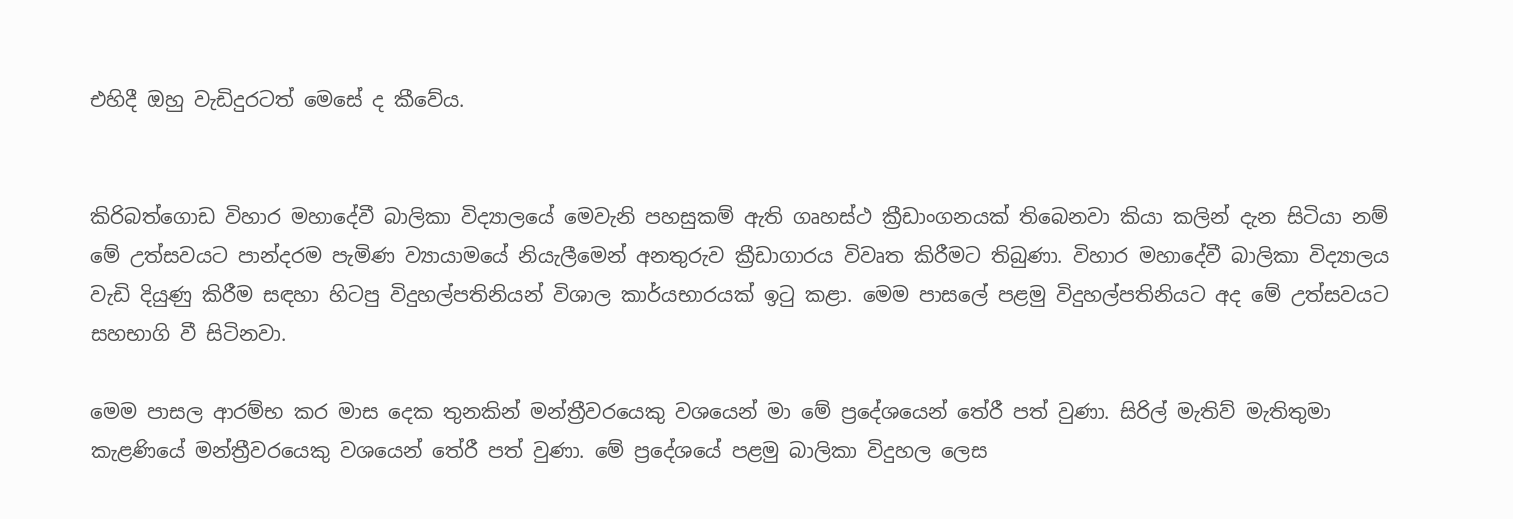එහිදී ඔහු වැඩිදුරටත් මෙසේ ද කීවේය.


කිරිබත්ගොඩ විහාර මහාදේවී බාලිකා විද්‍යාලයේ මෙවැනි පහසුකම් ඇති ගෘහස්ථ ක්‍රීඩාංගනයක් තිබෙනවා කියා කලින් දැන සිටියා නම් මේ උත්සවයට පාන්දරම පැමිණ ව්‍යායාමයේ නියැලීමෙන් අනතුරුව ක්‍රීඩාගාරය විවෘත කිරීමට තිබුණා. විහාර මහාදේවී බාලිකා විද්‍යාලය වැඩි දියුණු කිරීම සඳහා හිටපු විදුහල්පතිනියන් විශාල කාර්යභාරයක් ඉටු කළා. මෙම පාසලේ පළමු විදුහල්පතිනියට අද මේ උත්සවයට සහභාගි වී සිටිනවා.

මෙම පාසල ආරම්භ කර මාස දෙක තුනකින් මන්ත්‍රීවරයෙකු වශයෙන් මා මේ ප්‍රදේශයෙන් තේරී පත් වුණා. සිරිල් මැතිව් මැතිතුමා කැළණියේ මන්ත්‍රීවරයෙකු වශයෙන් තේරී පත් වුණා. මේ ප්‍රදේශයේ පළමු බාලිකා විදුහල ලෙස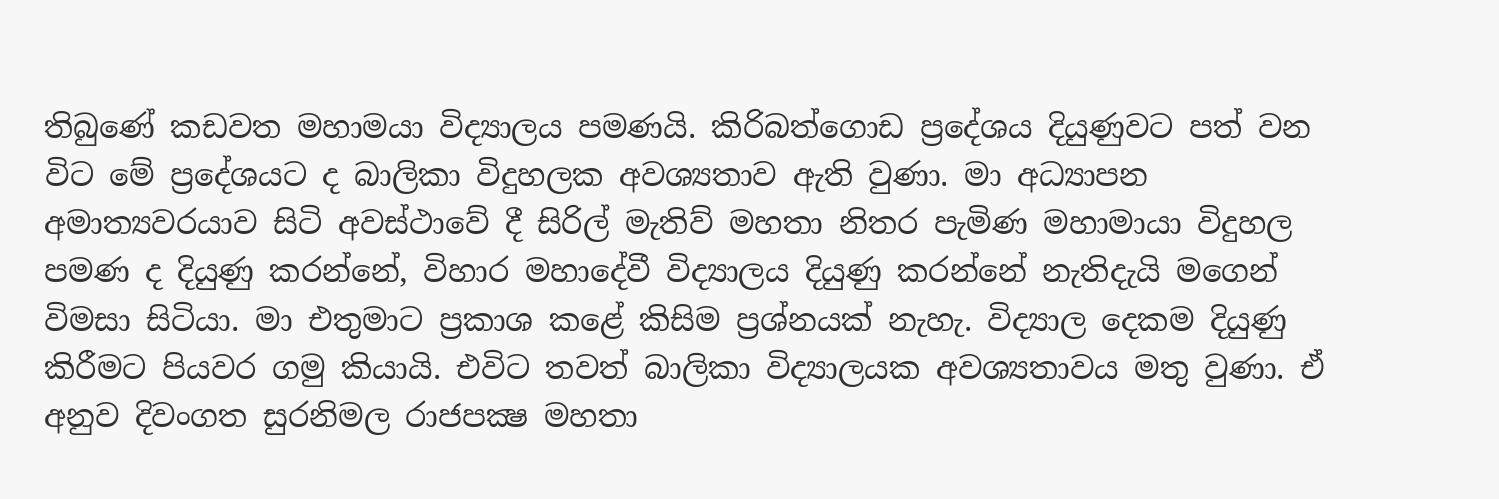තිබුණේ කඩවත මහාමයා විද්‍යාලය පමණයි. කිරිබත්ගොඩ ප්‍රදේශය දියුණුවට පත් වන විට මේ ප්‍රදේශයට ද බාලිකා විදුහලක අවශ්‍යතාව ඇති වුණා. මා අධ්‍යාපන අමාත්‍යවරයාව සිටි අවස්ථාවේ දී සිරිල් මැතිව් මහතා නිතර පැමිණ මහාමායා විදුහල පමණ ද දියුණු කරන්නේ, විහාර මහාදේවී විද්‍යාලය දියුණු කරන්නේ නැතිදැයි මගෙන් විමසා සිටියා. මා එතුමාට ප්‍රකාශ කළේ කිසිම ප්‍රශ්නයක් නැහැ. විද්‍යාල දෙකම දියුණු කිරීමට පියවර ගමු කියායි. එවිට තවත් බාලිකා විද්‍යාලයක අවශ්‍යතාවය මතු වුණා. ඒ අනුව දිවංගත සුරනිමල රාජපක්‍ෂ මහතා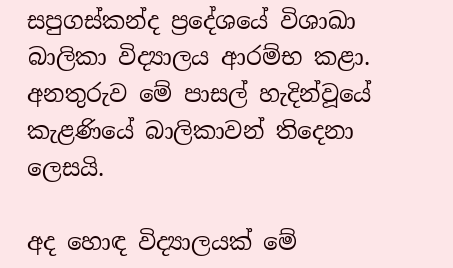සපුගස්කන්ද ප්‍රදේශයේ විශාඛා බාලිකා විද්‍යාලය ආරම්භ කළා. අනතුරුව මේ පාසල් හැදින්වූයේ කැළණියේ බාලිකාවන් තිදෙනා ලෙසයි.

අද හොඳ විද්‍යාලයක් මේ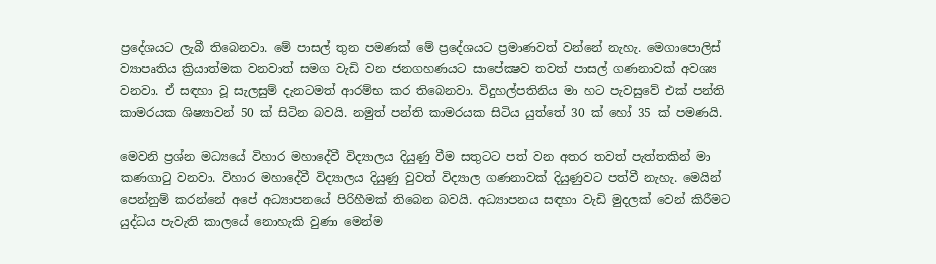ප්‍රදේශයට ලැබී තිබෙනවා. මේ පාසල් තුන පමණක් මේ ප්‍රදේශයට ප්‍රමාණවත් වන්නේ නැහැ. මෙගාපොලිස් ව්‍යාපෘතිය ක්‍රියාත්මක වනවාත් සමග වැඩි වන ජනගහණයට සාපේක්‍ෂව තවත් පාසල් ගණනාවක් අවශ්‍ය වනවා. ඒ සඳහා වූ සැලසුම් දැනටමත් ආරම්භ කර තිබෙනවා. විදුහල්පතිනිය මා හට පැවසුවේ එක් පන්ති කාමරයක ශිෂ්‍යාවන් 50 ක් සිටින බවයි. නමුත් පන්ති කාමරයක සිටිය යුත්තේ 30 ක් හෝ 35 ක් පමණයි.

මෙවනි ප්‍රශ්න මධ්‍යයේ විහාර මහාදේවී විද්‍යාලය දියුණු වීම සතුටට පත් වන අතර තවත් පැත්තකින් මා කණගාටු වනවා. විහාර මහාදේවී විද්‍යාලය දියුණු වුවත් විද්‍යාල ගණනාවක් දියුණුවට පත්වී නැහැ. මෙයින් පෙන්නුම් කරන්නේ අපේ අධ්‍යාපනයේ පිරිහීමක් තිබෙන බවයි. අධ්‍යාපනය සඳහා වැඩි මුදලක් වෙන් කිරීමට යුද්ධය පැවැති කාලයේ නොහැකි වුණා මෙන්ම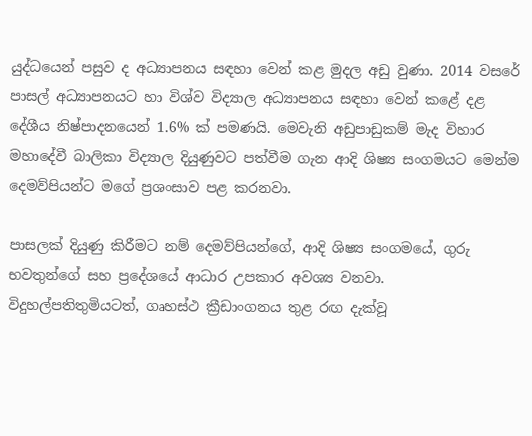යුද්ධයෙන් පසුව ද අධ්‍යාපනය සඳහා වෙන් කළ මුදල අඩු වුණා. 2014 වසරේ පාසල් අධ්‍යාපනයට හා විශ්ව විද්‍යාල අධ්‍යාපනය සඳහා වෙන් කළේ දළ දේශීය නිෂ්පාදනයෙන් 1.6% ක් පමණයි. මෙවැනි අඩුපාඩුකම් මැද විහාර මහාදේවී බාලිකා විද්‍යාල දියුණුවට පත්වීම ගැන ආදි ශිෂ්‍ය සංගමයට මෙන්ම දෙමව්පියන්ට මගේ ප්‍රශංසාව පළ කරනවා.

පාසලක් දියුණු කිරීමට නම් දෙමව්පියන්ගේ, ආදි ශිෂ්‍ය සංගමයේ, ගුරු භවතුන්ගේ සහ ප්‍රදේශයේ ආධාර උපකාර අවශ්‍ය වනවා. විදුහල්පතිතුමියටත්, ගෘහස්ථ ක්‍රීඩාංගනය තුළ රඟ දැක්වූ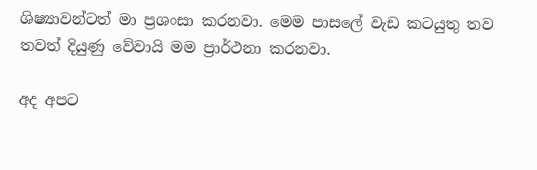ශිෂ්‍යාවන්ටත් මා ප්‍රශංසා කරනවා. මෙම පාසලේ වැඩ කටයුතු තව තවත් දියුණු වේවායි මම ප්‍රාර්ථනා කරනවා.

අද අපට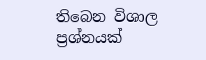තිබෙන විශාල ප්‍රශ්නයක්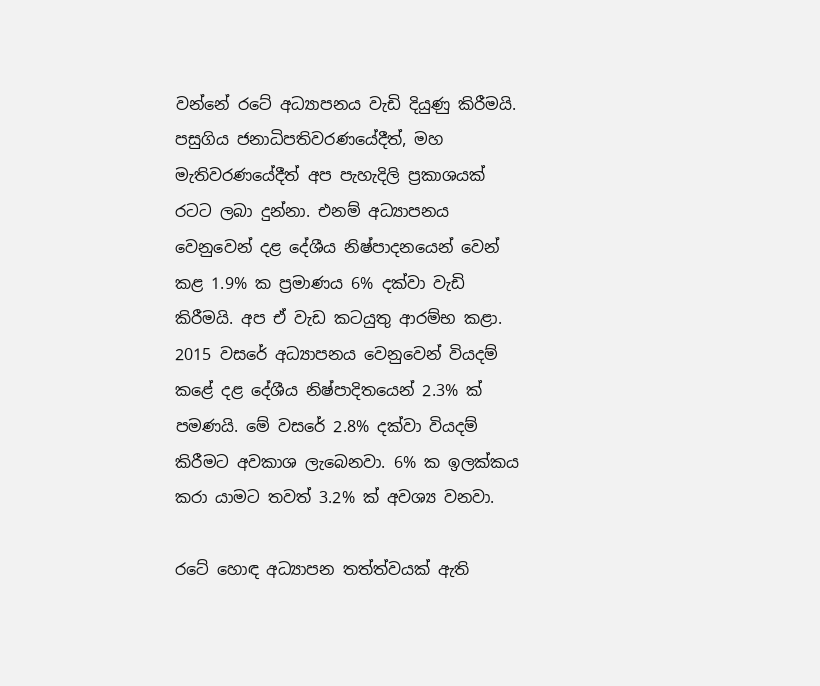වන්නේ රටේ අධ්‍යාපනය වැඩි දියුණු කිරීමයි. පසුගිය ජනාධිපතිවරණයේදීත්, මහ මැතිවරණයේදීත් අප පැහැදිලි ප්‍රකාශයක් රටට ලබා දුන්නා. එනම් අධ්‍යාපනය වෙනුවෙන් දළ දේශීය නිෂ්පාදනයෙන් වෙන් කළ 1.9% ක ප්‍රමාණය 6% දක්වා වැඩි කිරීමයි. අප ඒ වැඩ කටයුතු ආරම්භ කළා. 2015 වසරේ අධ්‍යාපනය වෙනුවෙන් වියදම් කළේ දළ දේශීය නිෂ්පාදිතයෙන් 2.3% ක් පමණයි. මේ වසරේ 2.8% දක්වා වියදම් කිරීමට අවකාශ ලැබෙනවා. 6% ක ඉලක්කය කරා යාමට තවත් 3.2% ක් අවශ්‍ය වනවා.

රටේ හොඳ අධ්‍යාපන තත්ත්වයක් ඇති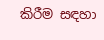කිරීම සඳහා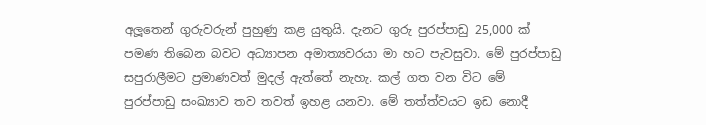අලූතෙන් ගුරුවරුන් පුහුණු කළ යුතුයි. දැනට ගුරු පුරප්පාඩු 25,000 ක් පමණ තිබෙන බවට අධ්‍යාපන අමාත්‍යවරයා මා හට පැවසුවා. මේ පුරප්පාඩු සපුරාලීමට ප්‍රමාණවත් මුදල් ඇත්තේ නැහැ. කල් ගත වන විට මේ පුරප්පාඩු සංඛ්‍යාව තව තවත් ඉහළ යනවා. මේ තත්ත්වයට ඉඩ නොදී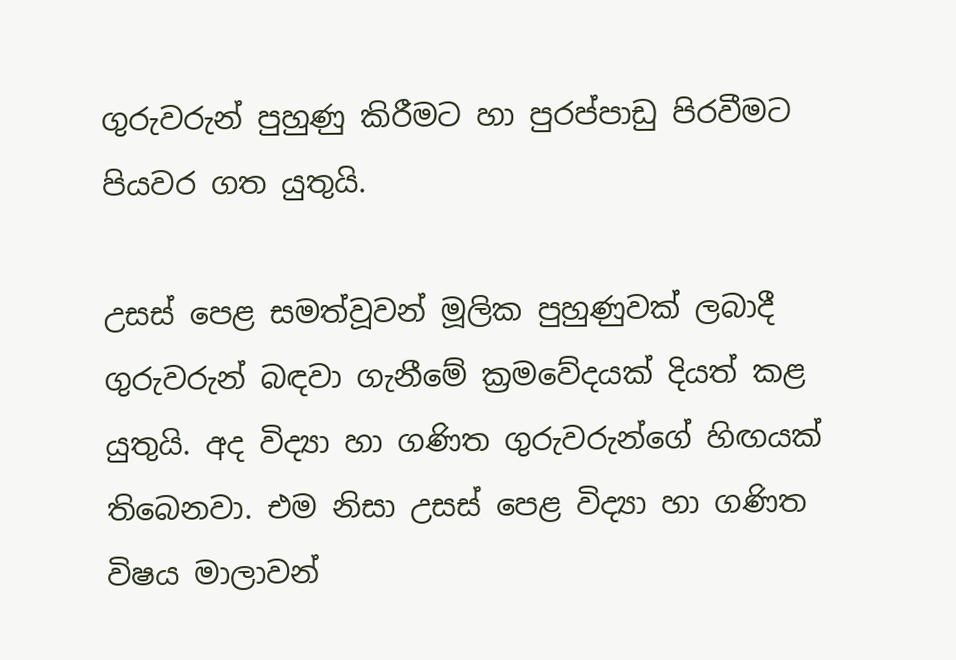ගුරුවරුන් පුහුණු කිරීමට හා පුරප්පාඩු පිරවීමට පියවර ගත යුතුයි.

උසස් පෙළ සමත්වූවන් මූලික පුහුණුවක් ලබාදී ගුරුවරුන් බඳවා ගැනීමේ ක්‍රමවේදයක් දියත් කළ යුතුයි. අද විද්‍යා හා ගණිත ගුරුවරුන්ගේ හිඟයක් තිබෙනවා. එම නිසා උසස් පෙළ විද්‍යා හා ගණිත විෂය මාලාවන්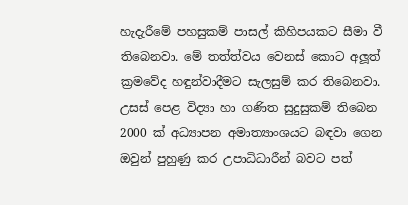හැදැරීමේ පහසුකම් පාසල් කිහිපයකට සීමා වී තිබෙනවා. මේ තත්ත්වය වෙනස් කොට අලූත් ක්‍රමවේද හඳුන්වාදීමට සැලසුම් කර තිබෙනවා. උසස් පෙළ විද්‍යා හා ගණිත සුදුසුකම් තිබෙන 2000 ක් අධ්‍යාපන අමාත්‍යාංශයට බඳවා ගෙන ඔවුන් පුහුණු කර උපාධිධාරීන් බවට පත්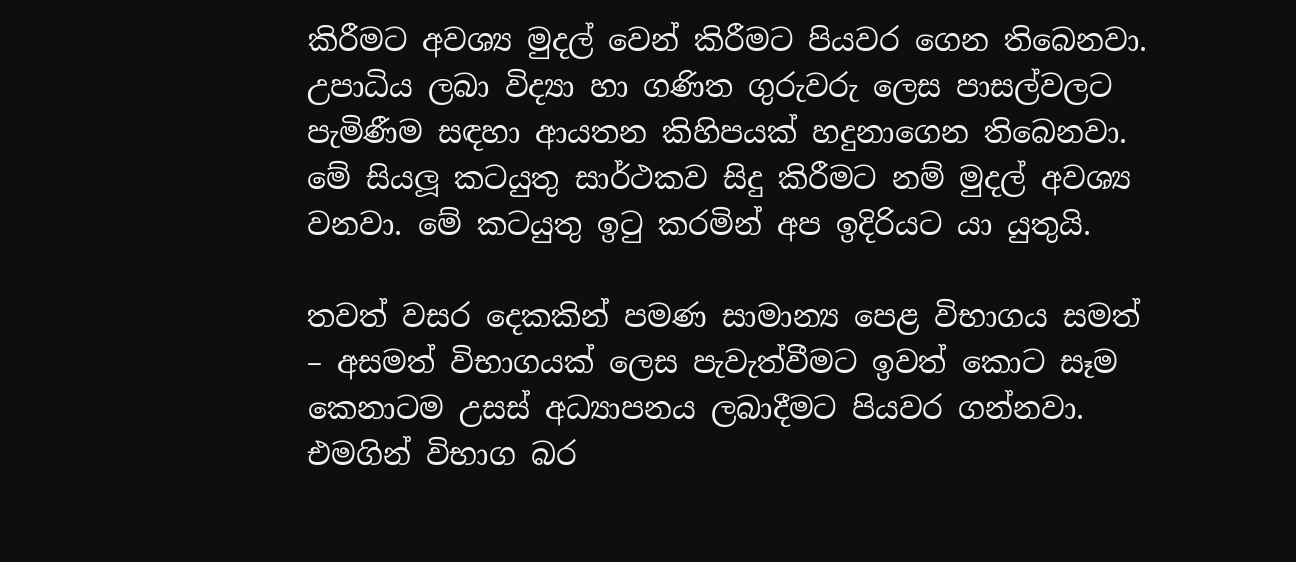කිරීමට අවශ්‍ය මුදල් වෙන් කිරීමට පියවර ගෙන තිබෙනවා. උපාධිය ලබා විද්‍යා හා ගණිත ගුරුවරු ලෙස පාසල්වලට පැමිණීම සඳහා ආයතන කිහිපයක් හදුනාගෙන තිබෙනවා. මේ සියලූ කටයුතු සාර්ථකව සිදු කිරීමට නම් මුදල් අවශ්‍ය වනවා. මේ කටයුතු ඉටු කරමින් අප ඉදිරියට යා යුතුයි.

තවත් වසර දෙකකින් පමණ සාමාන්‍ය පෙළ විභාගය සමත් – අසමත් විභාගයක් ලෙස පැවැත්වීමට ඉවත් කොට සෑම කෙනාටම උසස් අධ්‍යාපනය ලබාදීමට පියවර ගන්නවා. එමගින් විභාග බර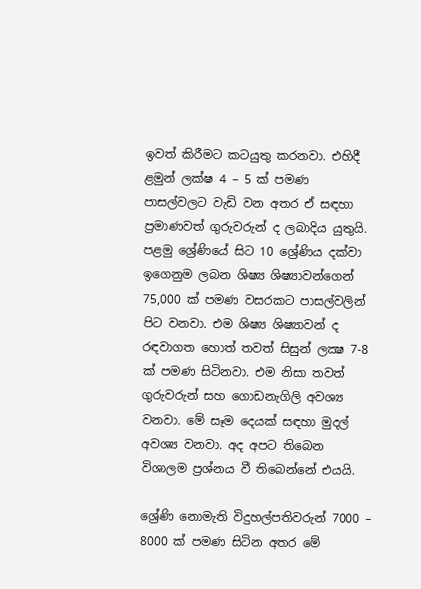ඉවත් කිරීමට කටයුතු කරනවා. එහිදී ළමුන් ලක්ෂ 4 – 5 ක් පමණ පාසල්වලට වැඩි වන අතර ඒ සඳහා ප්‍රමාණවත් ගුරුවරුන් ද ලබාදිය යුතුයි. පළමු ශ්‍රේණියේ සිට 10 ශ්‍රේණිය දක්වා ඉගෙනුම ලබන ශිෂ්‍ය ශිෂ්‍යාවන්ගෙන් 75,000 ක් පමණ වසරකට පාසල්වලින් පිට වනවා. එම ශිෂ්‍ය ශිෂ්‍යාවන් ද රඳවාගත හොත් තවත් සිසුන් ලක්‍ෂ 7-8 ක් පමණ සිටිනවා. එම නිසා තවත් ගුරුවරුන් සහ ගොඩනැගිලි අවශ්‍ය වනවා. මේ සෑම දෙයක් සඳහා මුදල් අවශ්‍ය වනවා. අද අපට තිබෙන විශාලම ප්‍රශ්නය වී තිබෙන්නේ එයයි.

ශ්‍රේණි නොමැති විදුහල්පතිවරුන් 7000 – 8000 ක් පමණ සිටින අතර මේ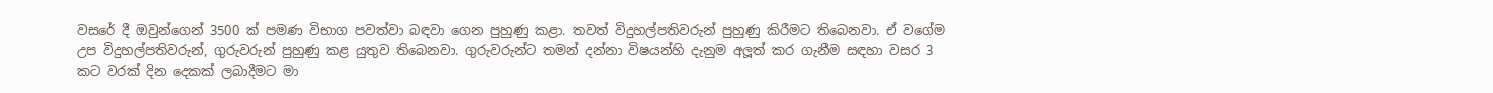වසරේ දී ඔවුන්ගෙන් 3500 ක් පමණ විභාග පවත්වා බඳවා ගෙන පුහුණු කළා. තවත් විදුහල්පතිවරුන් පුහුණු කිරීමට තිබෙනවා. ඒ වගේම උප විදුහල්පතිවරුන්, ගුරුවරුන් පුහුණු කළ යුතුව තිබෙනවා. ගුරුවරුන්ට තමන් දන්නා විෂයන්හි දැනුම අලූත් කර ගැනීම සඳහා වසර 3 කට වරක් දින දෙකක් ලබාදීමට මා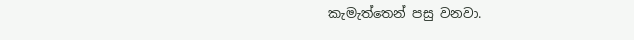කැමැත්තෙන් පසු වනවා.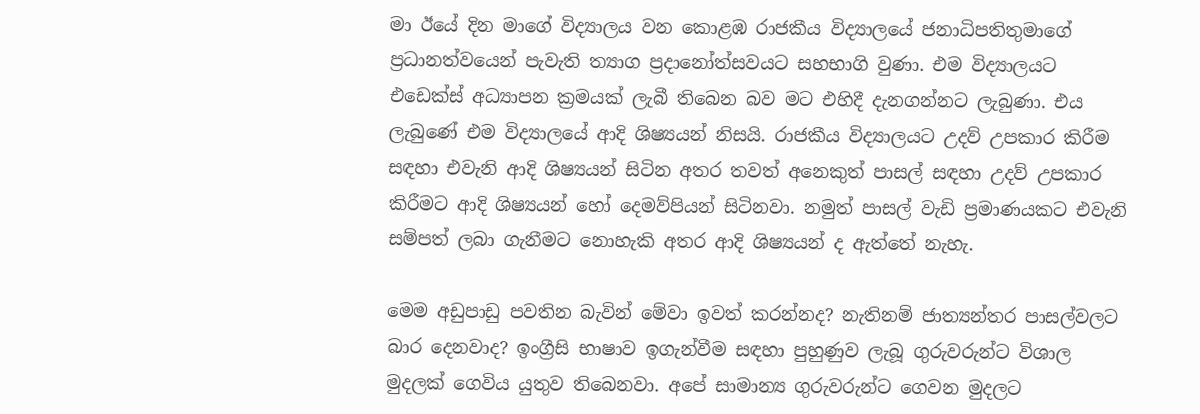මා ඊයේ දින මාගේ විද්‍යාලය වන කොළඹ රාජකීය විද්‍යාලයේ ජනාධිපතිතුමාගේ ප්‍රධානත්වයෙන් පැවැති ත්‍යාග ප්‍රදානෝත්සවයට සහභාගි වුණා. එම විද්‍යාලයට එඩෙක්ස් අධ්‍යාපන ක්‍රමයක් ලැබී තිබෙන බව මට එහිදී දැනගන්නට ලැබුණා. එය ලැබුණේ එම විද්‍යාලයේ ආදි ශිෂ්‍යයන් නිසයි. රාජකීය විද්‍යාලයට උදව් උපකාර කිරීම සඳහා එවැනි ආදි ශිෂ්‍යයන් සිටින අතර තවත් අනෙකුත් පාසල් සඳහා උදව් උපකාර කිරීමට ආදි ශිෂ්‍යයන් හෝ දෙමව්පියන් සිටිනවා. නමුත් පාසල් වැඩි ප්‍රමාණයකට එවැනි සම්පත් ලබා ගැනීමට නොහැකි අතර ආදි ශිෂ්‍යයන් ද ඇත්තේ නැහැ.

මෙම අඩුපාඩු පවතින බැවින් මේවා ඉවත් කරන්නද? නැතිනම් ජාත්‍යන්තර පාසල්වලට බාර දෙනවාද? ඉංග්‍රීසි භාෂාව ඉගැන්වීම සඳහා පුහුණුව ලැබූ ගුරුවරුන්ට විශාල මුදලක් ගෙවිය යුතුව තිබෙනවා. අපේ සාමාන්‍ය ගුරුවරුන්ට ගෙවන මුදලට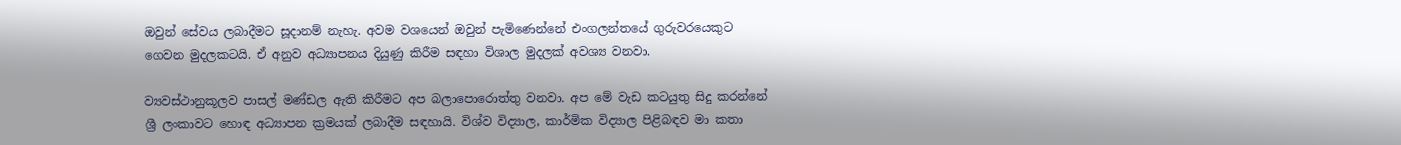ඔවුන් සේවය ලබාදීමට සූදානම් නැහැ. අවම වශයෙන් ඔවුන් පැමිණෙන්නේ එංගලන්තයේ ගුරුවරයෙකුට ගෙවන මුදලකටයි. ඒ අනුව අධ්‍යාපනය දියුණු කිරීම සඳහා විශාල මුදලක් අවශ්‍ය වනවා.

ව්‍යවස්ථානුකූලව පාසල් මණ්ඩල ඇති කිරීමට අප බලාපොරොත්තු වනවා. අප මේ වැඩ කටයුතු සිදු කරන්නේ ශ්‍රී ලංකාවට හොඳ අධ්‍යාපන ක්‍රමයක් ලබාදීම සඳහායි. විශ්ව විද්‍යාල, කාර්මික විද්‍යාල පිළිබඳව මා කතා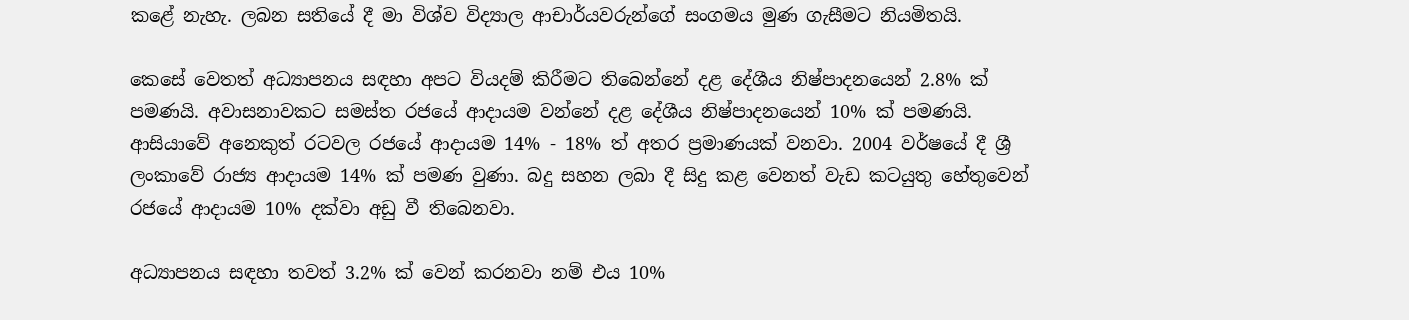කළේ නැහැ. ලබන සතියේ දී මා විශ්ව විද්‍යාල ආචාර්යවරුන්ගේ සංගමය මුණ ගැසීමට නියමිතයි.

කෙසේ වෙතත් අධ්‍යාපනය සඳහා අපට වියදම් කිරීමට තිබෙන්නේ දළ දේශීය නිෂ්පාදනයෙන් 2.8% ක් පමණයි. අවාසනාවකට සමස්ත රජයේ ආදායම වන්නේ දළ දේශීය නිෂ්පාදනයෙන් 10% ක් පමණයි. ආසියාවේ අනෙකුත් රටවල රජයේ ආදායම 14% - 18% ත් අතර ප්‍රමාණයක් වනවා. 2004 වර්ෂයේ දී ශ්‍රී ලංකාවේ රාජ්‍ය ආදායම 14% ක් පමණ වුණා. බදු සහන ලබා දී සිදු කළ වෙනත් වැඩ කටයුතු හේතුවෙන් රජයේ ආදායම 10% දක්වා අඩු වී තිබෙනවා.

අධ්‍යාපනය සඳහා තවත් 3.2% ක් වෙන් කරනවා නම් එය 10%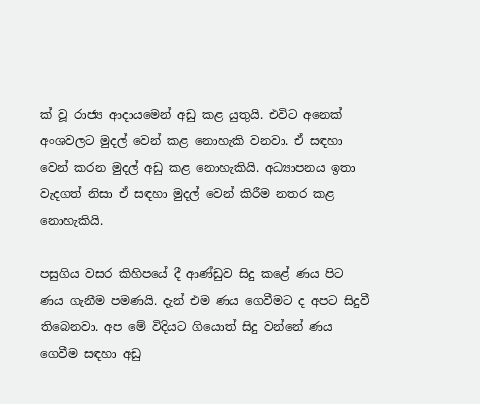ක් වූ රාජ්‍ය ආදායමෙන් අඩු කළ යුතුයි. එවිට අනෙක් අංශවලට මුදල් වෙන් කළ නොහැකි වනවා. ඒ සඳහා වෙන් කරන මුදල් අඩු කළ නොහැකියි. අධ්‍යාපනය ඉතා වැදගත් නිසා ඒ සඳහා මුදල් වෙන් කිරීම නතර කළ නොහැකියි.

පසුගිය වසර කිහිපයේ දී ආණ්ඩුව සිදු කළේ ණය පිට ණය ගැනීම පමණයි. දැන් එම ණය ගෙවීමට ද අපට සිදුවී තිබෙනවා. අප මේ විදියට ගියොත් සිදු වන්නේ ණය ගෙවීම සඳහා අඩු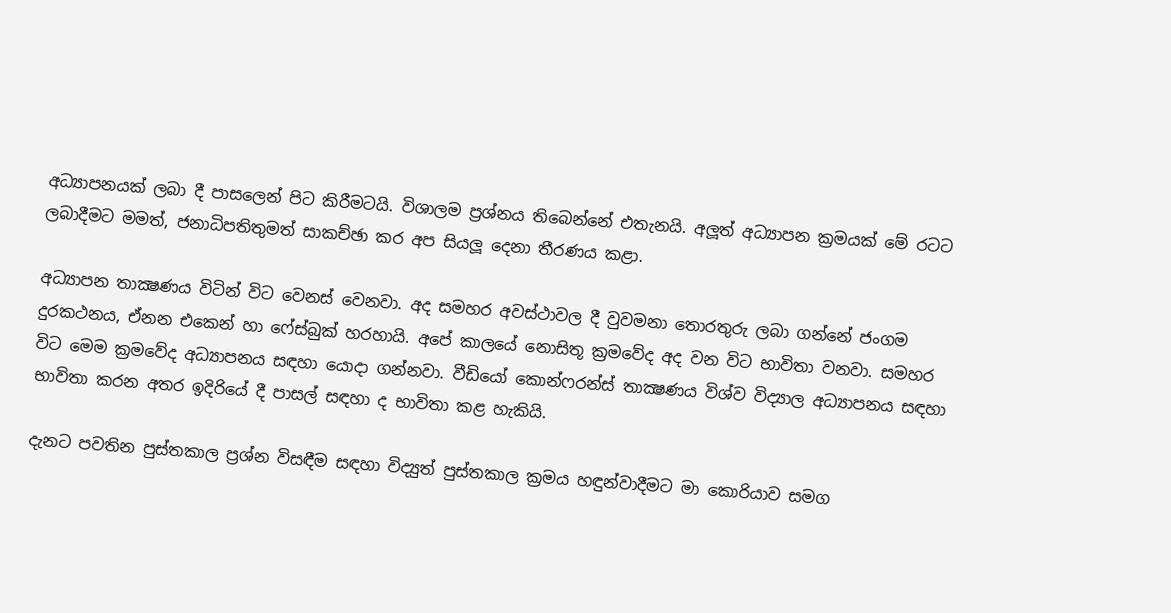අධ්‍යාපනයක් ලබා දී පාසලෙන් පිට කිරීමටයි. විශාලම ප්‍රශ්නය තිබෙන්නේ එතැනයි. අලූත් අධ්‍යාපන ක්‍රමයක් මේ රටට ලබාදීමට මමත්, ජනාධිපතිතුමත් සාකච්ඡා කර අප සියලූ දෙනා තීරණය කළා.

අධ්‍යාපන තාක්‍ෂණය විටින් විට වෙනස් වෙනවා. අද සමහර අවස්ථාවල දී වුවමනා තොරතුරු ලබා ගන්නේ ජංගම දුරකථනය, ඒනන එකෙන් හා ෆේස්බුක් හරහායි. අපේ කාලයේ නොසිතූ ක්‍රමවේද අද වන විට භාවිතා වනවා. සමහර විට මෙම ක්‍රමවේද අධ්‍යාපනය සඳහා යොදා ගන්නවා. වීඩියෝ කොන්ෆරන්ස් තාක්‍ෂණය විශ්ව විද්‍යාල අධ්‍යාපනය සඳහා භාවිතා කරන අතර ඉදිරියේ දී පාසල් සඳහා ද භාවිතා කළ හැකියි.

දැනට පවතින පුස්තකාල ප්‍රශ්න විසඳීම සඳහා විද්‍යුත් පුස්තකාල ක්‍රමය හඳුන්වාදීමට මා කොරියාව සමග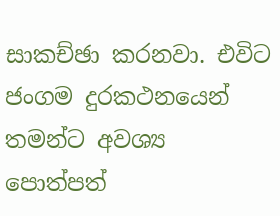සාකච්ඡා කරනවා. එවිට ජංගම දුරකථනයෙන් තමන්ට අවශ්‍ය පොත්පත්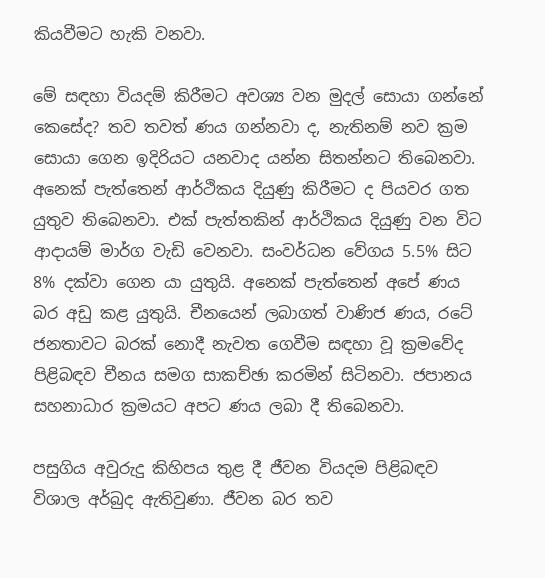කියවීමට හැකි වනවා.

මේ සඳහා වියදම් කිරීමට අවශ්‍ය වන මුදල් සොයා ගන්නේ කෙසේද? තව තවත් ණය ගන්නවා ද, නැතිනම් නව ක්‍රම සොයා ගෙන ඉදිරියට යනවාද යන්න සිතන්නට තිබෙනවා. අනෙක් පැත්තෙන් ආර්ථිකය දියුණු කිරීමට ද පියවර ගත යුතුව තිබෙනවා. එක් පැත්තකින් ආර්ථිකය දියුණු වන විට ආදායම් මාර්ග වැඩි වෙනවා. සංවර්ධන වේගය 5.5% සිට 8% දක්වා ගෙන යා යුතුයි. අනෙක් පැත්තෙන් අපේ ණය බර අඩු කළ යුතුයි. චීනයෙන් ලබාගත් වාණිජ ණය, රටේ ජනතාවට බරක් නොදී නැවත ගෙවීම සඳහා වූ ක්‍රමවේද පිළිබඳව චීනය සමග සාකච්ඡා කරමින් සිටිනවා. ජපානය සහනාධාර ක්‍රමයට අපට ණය ලබා දී තිබෙනවා.

පසුගිය අවුරුදු කිහිපය තුළ දී ජීවන වියදම පිළිබඳව විශාල අර්බුද ඇතිවුණා. ජීවන බර තව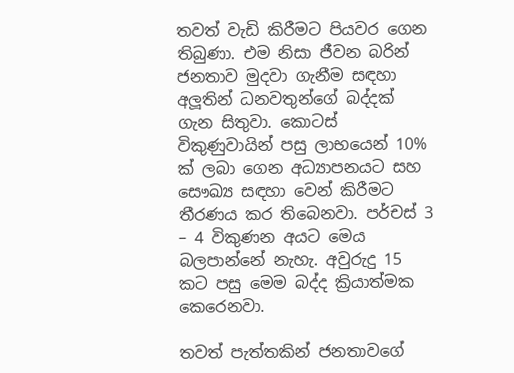තවත් වැඩි කිරීමට පියවර ගෙන තිබුණා. එම නිසා ජීවන බරින් ජනතාව මුදවා ගැනීම සඳහා අලූතින් ධනවතුන්ගේ බද්දක් ගැන සිතුවා. කොටස් විකුණුවායින් පසු ලාභයෙන් 10% ක් ලබා ගෙන අධ්‍යාපනයට සහ සෞඛ්‍ය සඳහා වෙන් කිරීමට තීරණය කර තිබෙනවා. පර්චස් 3 – 4 විකුණන අයට මෙය බලපාන්නේ නැහැ. අවුරුදු 15 කට පසු මෙම බද්ද ක්‍රියාත්මක කෙරෙනවා.

තවත් පැත්තකින් ජනතාවගේ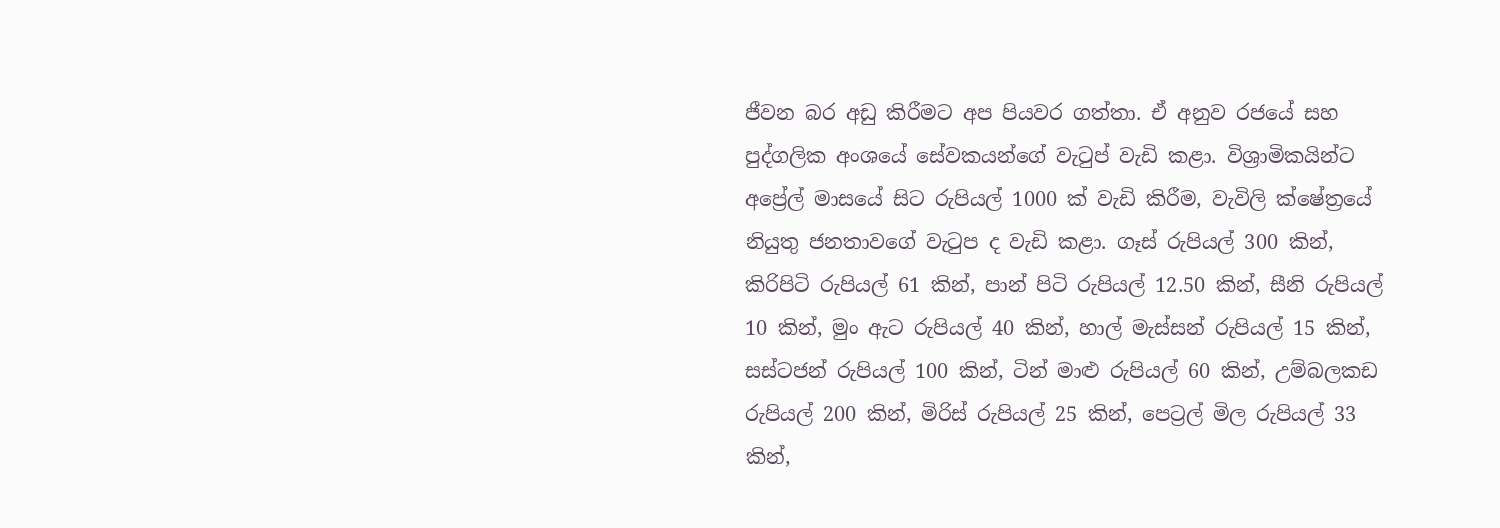ජීවන බර අඩු කිරීමට අප පියවර ගත්තා. ඒ අනුව රජයේ සහ පුද්ගලික අංශයේ සේවකයන්ගේ වැටුප් වැඩි කළා. විශ්‍රාමිකයින්ට අප්‍රේල් මාසයේ සිට රුපියල් 1000 ක් වැඩි කිරීම, වැවිලි ක්ෂේත්‍රයේ නියුතු ජනතාවගේ වැටුප ද වැඩි කළා. ගෑස් රුපියල් 300 කින්, කිරිපිටි රුපියල් 61 කින්, පාන් පිටි රුපියල් 12.50 කින්, සීනි රුපියල් 10 කින්, මුං ඇට රුපියල් 40 කින්, හාල් මැස්සන් රුපියල් 15 කින්, සස්ටජන් රුපියල් 100 කින්, ටින් මාළු රුපියල් 60 කින්, උම්බලකඩ රුපියල් 200 කින්, මිරිස් රුපියල් 25 කින්, පෙට්‍රල් මිල රුපියල් 33 කින්,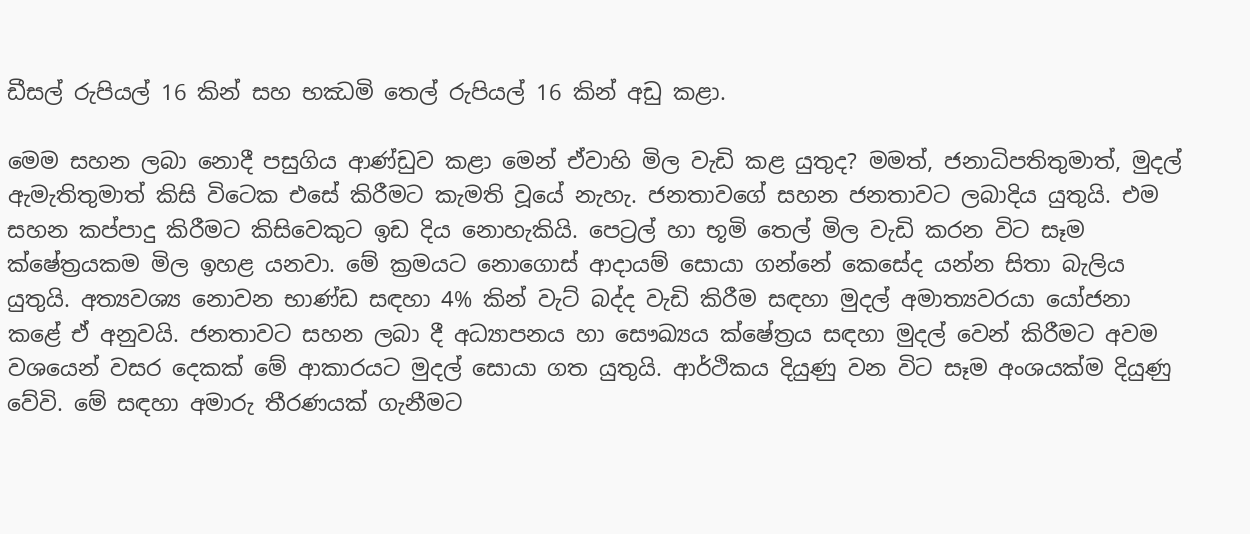ඩීසල් රුපියල් 16 කින් සහ භඣමි තෙල් රුපියල් 16 කින් අඩු කළා.

මෙම සහන ලබා නොදී පසුගිය ආණ්ඩුව කළා මෙන් ඒවාහි මිල වැඩි කළ යුතුද? මමත්, ජනාධිපතිතුමාත්, මුදල් ඇමැතිතුමාත් කිසි විටෙක එසේ කිරීමට කැමති වූයේ නැහැ. ජනතාවගේ සහන ජනතාවට ලබාදිය යුතුයි. එම සහන කප්පාදු කිරීමට කිසිවෙකුට ඉඩ දිය නොහැකියි. පෙට්‍රල් හා භූමි තෙල් මිල වැඩි කරන විට සෑම ක්ෂේත්‍රයකම මිල ඉහළ යනවා. මේ ක්‍රමයට නොගොස් ආදායම් සොයා ගන්නේ කෙසේද යන්න සිතා බැලිය යුතුයි. අත්‍යවශ්‍ය නොවන භාණ්ඩ සඳහා 4% කින් වැට් බද්ද වැඩි කිරීම සඳහා මුදල් අමාත්‍යවරයා යෝජනා කළේ ඒ අනුවයි. ජනතාවට සහන ලබා දී අධ්‍යාපනය හා සෞඛ්‍යය ක්ෂේත්‍රය සඳහා මුදල් වෙන් කිරීමට අවම වශයෙන් වසර දෙකක් මේ ආකාරයට මුදල් සොයා ගත යුතුයි. ආර්ථිකය දියුණු වන විට සෑම අංශයක්ම දියුණු වේවි. මේ සඳහා අමාරු තීරණයක් ගැනීමට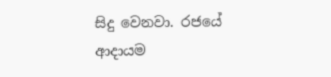සිදු වෙනවා. රජයේ ආදායම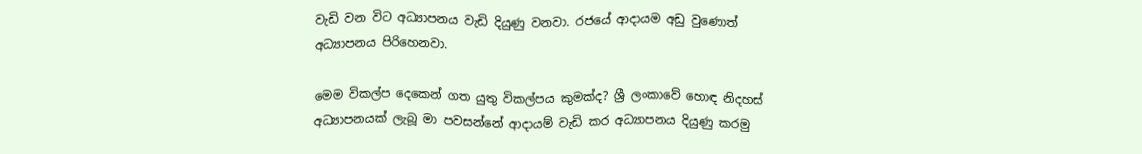වැඩි වන විට අධ්‍යාපනය වැඩි දියුණු වනවා. රජයේ ආදායම අඩු වුණොත් අධ්‍යාපනය පිරිහෙනවා.

මෙම විකල්ප දෙකෙන් ගත යුතු විකල්පය කුමක්ද? ශ්‍රී ලංකාවේ හොඳ නිදහස් අධ්‍යාපනයක් ලැබූ මා පවසන්නේ ආදායම් වැඩි කර අධ්‍යාපනය දියුණු කරමු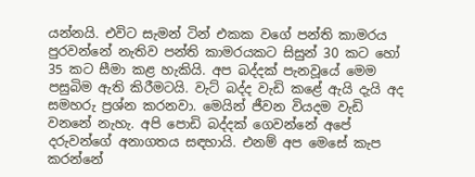යන්නයි. එවිට සැමන් ටින් එකක වගේ පන්ති කාමරය පුරවන්නේ නැතිව පන්ති කාමරයකට සිසුන් 30 කට හෝ 35 කට සීමා කළ හැකියි. අප බද්දක් පැනවූයේ මෙම පසුබිම ඇති කිරීමටයි. වැට් බද්ද වැඩි කළේ ඇයි දැයි අද සමහරු ප්‍රශ්න කරනවා. මෙයින් ජීවන වියදම වැඩි වනනේ නැහැ. අපි පොඩි බද්දක් ගෙවන්නේ අපේ දරුවන්ගේ අනාගතය සඳහායි. එනම් අප මෙසේ කැප කරන්නේ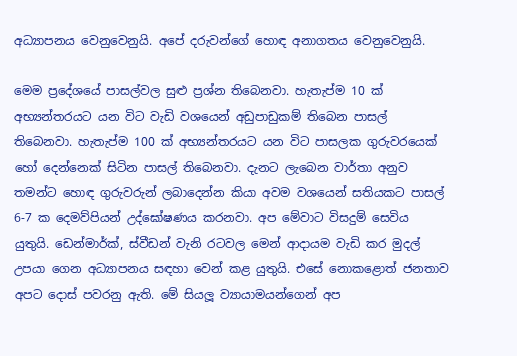අධ්‍යාපනය වෙනුවෙනුයි. අපේ දරුවන්ගේ හොඳ අනාගතය වෙනුවෙනුයි.

මෙම ප්‍රදේශයේ පාසල්වල සුළු ප්‍රශ්න තිබෙනවා. හැතැප්ම 10 ක් අභ්‍යන්තරයට යන විට වැඩි වශයෙන් අඩුපාඩුකම් තිබෙන පාසල් තිබෙනවා. හැතැප්ම 100 ක් අභ්‍යන්තරයට යන විට පාසලක ගුරුවරයෙක් හෝ දෙන්නෙක් සිටින පාසල් තිබෙනවා. දැනට ලැබෙන වාර්තා අනුව තමන්ට හොඳ ගුරුවරුන් ලබාදෙන්න කියා අවම වශයෙන් සතියකට පාසල් 6-7 ක දෙමව්පියන් උද්ඝෝෂණය කරනවා. අප මේවාට විසදුම් සෙවිය යුතුයි. ඩෙන්මාර්ක්, ස්වීඩන් වැනි රටවල මෙන් ආදායම වැඩි කර මුදල් උපයා ගෙන අධ්‍යාපනය සඳහා වෙන් කළ යුතුයි. එසේ නොකළොත් ජනතාව අපට දොස් පවරනු ඇති. මේ සියලූ ව්‍යායාමයන්ගෙන් අප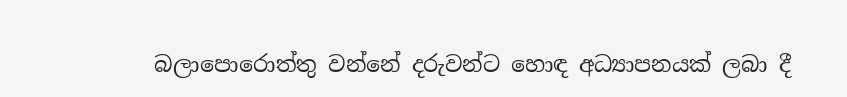බලාපොරොත්තු වන්නේ දරුවන්ට හොඳ අධ්‍යාපනයක් ලබා දී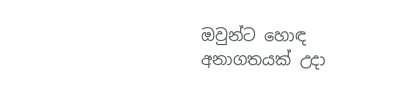ඔවුන්ට හොඳ අනාගතයක් උදා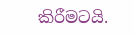කිරීමටයි.